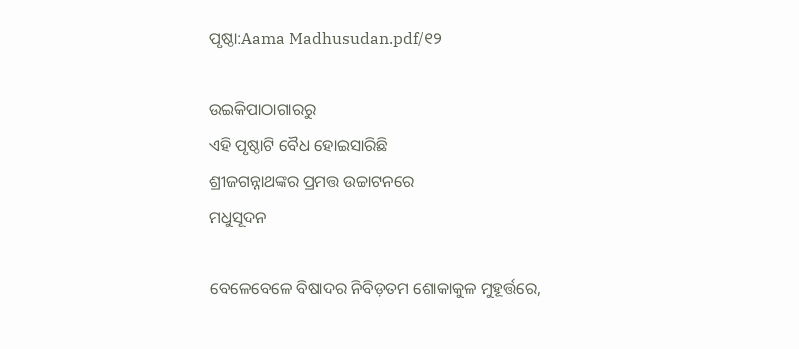ପୃଷ୍ଠା:Aama Madhusudan.pdf/୧୨

ଉଇକିପାଠାଗାର‌ରୁ
ଏହି ପୃଷ୍ଠାଟି ବୈଧ ହୋଇସାରିଛି
ଶ୍ରୀଜଗନ୍ନାଥଙ୍କର ପ୍ରମତ୍ତ ଉଚ୍ଚାଟନରେ
ମଧୁସୂଦନ

ବେଳେବେଳେ ବିଷାଦର ନିବିଡ଼ତମ ଶୋକାକୁଳ ମୁହୂର୍ତ୍ତରେ,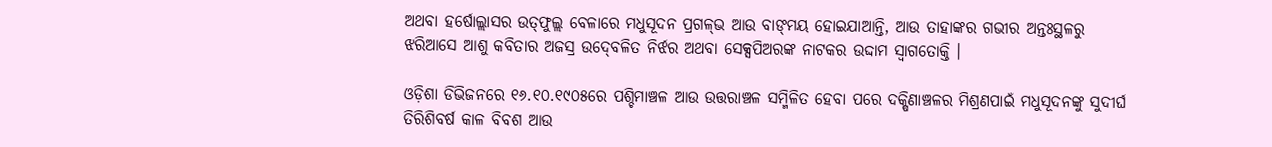ଅଥବା ହର୍ଷୋଲ୍ଲାସର ଉତ୍‍ଫୁଲ୍ଲ ବେଳାରେ ମଧୁସୂଦନ ପ୍ରଗଳ୍‍ଭ ଆଉ ବାଙ୍‍ମୟ ହୋଇଯାଆନ୍ତି, ଆଉ ତାହାଙ୍କର ଗଭୀର ଅନ୍ତଃସ୍ଥଳରୁ ଝରିଆସେ ଆଶୁ କବିତାର ଅଜସ୍ର ଉଦ୍‍ବେଳିତ ନିର୍ଝର ଅଥବା ସେକ୍ସପିଅରଙ୍କ ନାଟକର ଉଦ୍ଦାମ ସ୍ୱାଗତୋକ୍ତି ।

ଓଡ଼ିଶା ଡିଭିଜନରେ ୧୬.୧୦.୧୯୦୫ରେ ପଶ୍ଚିମାଞ୍ଚଳ ଆଉ ଉତ୍ତରାଞ୍ଚଳ ସମ୍ମିଳିତ ହେବା ପରେ ଦକ୍ଷିଣାଞ୍ଚଳର ମିଶ୍ରଣପାଇଁ ମଧୁସୂଦନଙ୍କୁ ସୁଦୀର୍ଘ ତିରିଶିବର୍ଷ କାଳ ବିବଶ ଆଉ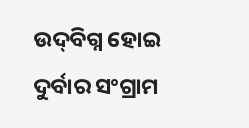ଉଦ୍‍ବିଗ୍ନ ହୋଇ ଦୁର୍ବାର ସଂଗ୍ରାମ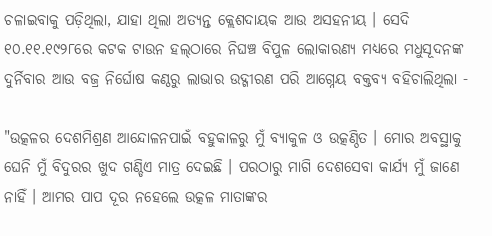ଚଳାଇବାକୁ ପଡ଼ିଥିଲା, ଯାହା ଥିଲା ଅତ୍ୟନ୍ତ କ୍ଲେଶଦାୟକ ଆଉ ଅସହନୀୟ । ସେଦି ୧୦.୧୧.୧୯୨୮ରେ କଟକ ଟାଉନ ହଲ୍‍ଠାରେ ନିଘଞ୍ଚ ବିପୁଳ ଲୋକାରଣ୍ୟ ମଧ୍ୟରେ ମଧୁସୂଦନଙ୍କ ଦୁର୍ନିବାର ଆଉ ବଜ୍ର ନିର୍ଘୋଷ କଣ୍ଠରୁ ଲାଭାର ଉଦ୍ଗୀରଣ ପରି ଆଗ୍ନେୟ ବକ୍ତବ୍ୟ ବହିଚାଲିଥିଲା -

"ଉତ୍କଳର ଦେଶମିଶ୍ରଣ ଆନ୍ଦୋଳନପାଇଁ ବହୁକାଳରୁ ମୁଁ ବ୍ୟାକୁଳ ଓ ଉତ୍କଣ୍ଠିତ । ମୋର ଅବସ୍ଥାକୁ ଘେନି ମୁଁ ବିଦୁରର ଖୁଦ ଗଣ୍ଡିଏ ମାତ୍ର ଦେଇଛି । ପରଠାରୁ ମାଗି ଦେଶସେବା କାର୍ଯ୍ୟ ମୁଁ ଜାଣେ ନାହିଁ । ଆମର ପାପ ଦୂର ନହେଲେ ଉତ୍କଳ ମାତାଙ୍କର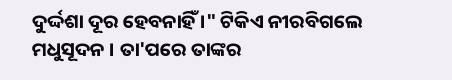ଦୁର୍ଦ୍ଦଶା ଦୂର ହେବନାହିଁ ।" ଟିକିଏ ନୀରବିଗଲେ ମଧୁସୂଦନ । ତା'ପରେ ତାଙ୍କର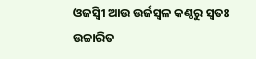ଓଜସ୍ୱିୀ ଆଉ ଉର୍ଜସ୍ୱଳ କଣ୍ଠରୁ ସ୍ୱତଃ ଉଚ୍ଚାରିତ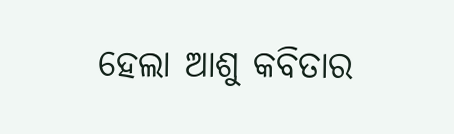ହେଲା ଆଶୁ କବିତାର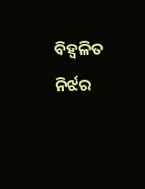ବିହ୍ୱଳିତ ନିର୍ଝର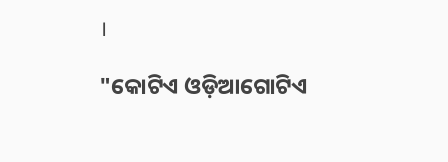।

"କୋଟିଏ ଓଡ଼ିଆଗୋଟିଏ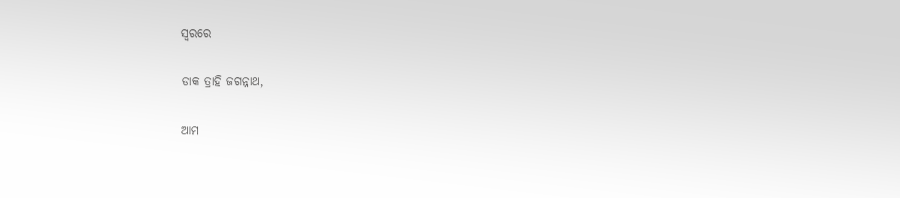ସ୍ୱରରେ

ଡାକ ତ୍ରାହି ଜଗନ୍ନାଥ,

ଆମ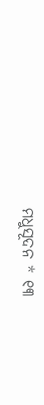ମଧୁସୂଦନ * ୧୩